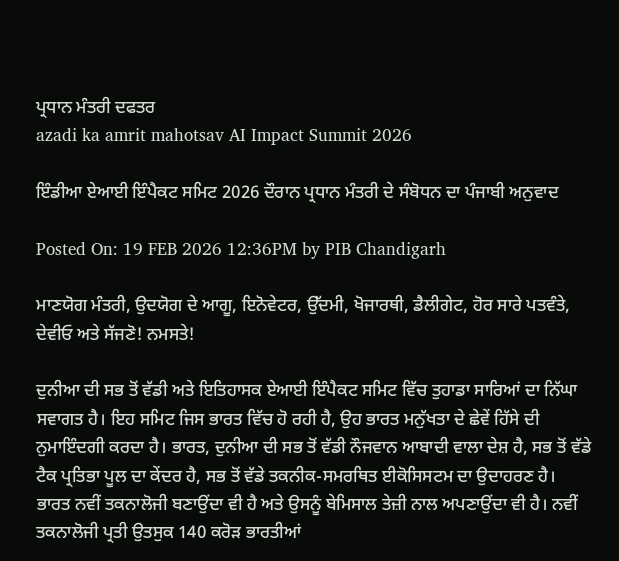ਪ੍ਰਧਾਨ ਮੰਤਰੀ ਦਫਤਰ
azadi ka amrit mahotsav AI Impact Summit 2026

ਇੰਡੀਆ ਏਆਈ ਇੰਪੈਕਟ ਸਮਿਟ 2026 ਦੌਰਾਨ ਪ੍ਰਧਾਨ ਮੰਤਰੀ ਦੇ ਸੰਬੋਧਨ ਦਾ ਪੰਜਾਬੀ ਅਨੁਵਾਦ

Posted On: 19 FEB 2026 12:36PM by PIB Chandigarh

ਮਾਣਯੋਗ ਮੰਤਰੀ, ਉਦਯੋਗ ਦੇ ਆਗੂ, ਇਨੋਵੇਟਰ, ਉੱਦਮੀ, ਖੋਜਾਰਥੀ, ਡੈਲੀਗੇਟ, ਹੋਰ ਸਾਰੇ ਪਤਵੰਤੇ, ਦੇਵੀਓ ਅਤੇ ਸੱਜਣੋ! ਨਮਸਤੇ!

ਦੁਨੀਆ ਦੀ ਸਭ ਤੋਂ ਵੱਡੀ ਅਤੇ ਇਤਿਹਾਸਕ ਏਆਈ ਇੰਪੈਕਟ ਸਮਿਟ ਵਿੱਚ ਤੁਹਾਡਾ ਸਾਰਿਆਂ ਦਾ ਨਿੱਘਾ ਸਵਾਗਤ ਹੈ। ਇਹ ਸਮਿਟ ਜਿਸ ਭਾਰਤ ਵਿੱਚ ਹੋ ਰਹੀ ਹੈ, ਉਹ ਭਾਰਤ ਮਨੁੱਖਤਾ ਦੇ ਛੇਵੇਂ ਹਿੱਸੇ ਦੀ ਨੁਮਾਇੰਦਗੀ ਕਰਦਾ ਹੈ। ਭਾਰਤ, ਦੁਨੀਆ ਦੀ ਸਭ ਤੋਂ ਵੱਡੀ ਨੌਜਵਾਨ ਆਬਾਦੀ ਵਾਲਾ ਦੇਸ਼ ਹੈ, ਸਭ ਤੋਂ ਵੱਡੇ ਟੈਕ ਪ੍ਰਤਿਭਾ ਪੂਲ ਦਾ ਕੇਂਦਰ ਹੈ, ਸਭ ਤੋਂ ਵੱਡੇ ਤਕਨੀਕ-ਸਮਰਥਿਤ ਈਕੋਸਿਸਟਮ ਦਾ ਉਦਾਹਰਣ ਹੈ। ਭਾਰਤ ਨਵੀਂ ਤਕਨਾਲੋਜੀ ਬਣਾਉਂਦਾ ਵੀ ਹੈ ਅਤੇ ਉਸਨੂੰ ਬੇਮਿਸਾਲ ਤੇਜ਼ੀ ਨਾਲ ਅਪਣਾਉਂਦਾ ਵੀ ਹੈ। ਨਵੀਂ ਤਕਨਾਲੋਜੀ ਪ੍ਰਤੀ ਉਤਸੁਕ 140 ਕਰੋੜ ਭਾਰਤੀਆਂ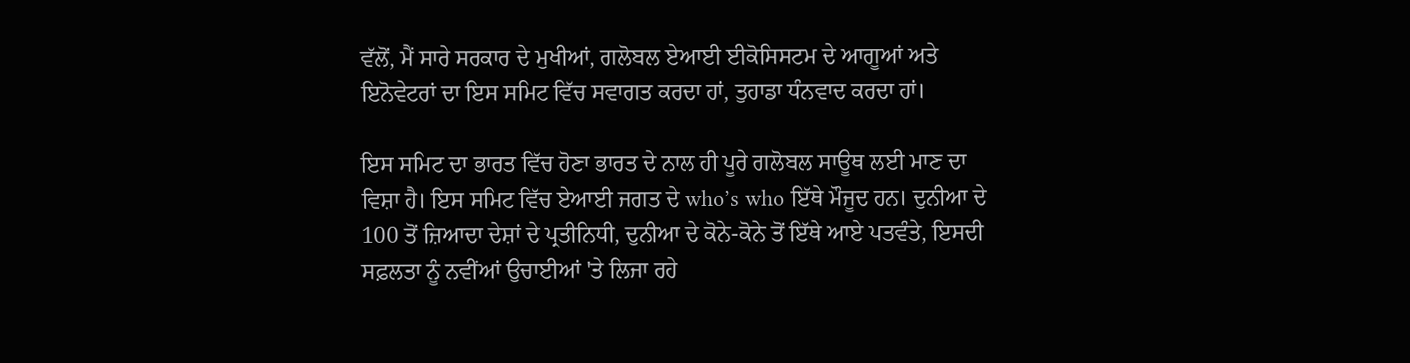ਵੱਲੋਂ, ਮੈਂ ਸਾਰੇ ਸਰਕਾਰ ਦੇ ਮੁਖੀਆਂ, ਗਲੋਬਲ ਏਆਈ ਈਕੋਸਿਸਟਮ ਦੇ ਆਗੂਆਂ ਅਤੇ ਇਨੋਵੇਟਰਾਂ ਦਾ ਇਸ ਸਮਿਟ ਵਿੱਚ ਸਵਾਗਤ ਕਰਦਾ ਹਾਂ, ਤੁਹਾਡਾ ਧੰਨਵਾਦ ਕਰਦਾ ਹਾਂ।

ਇਸ ਸਮਿਟ ਦਾ ਭਾਰਤ ਵਿੱਚ ਹੋਣਾ ਭਾਰਤ ਦੇ ਨਾਲ ਹੀ ਪੂਰੇ ਗਲੋਬਲ ਸਾਊਥ ਲਈ ਮਾਣ ਦਾ ਵਿਸ਼ਾ ਹੈ। ਇਸ ਸਮਿਟ ਵਿੱਚ ਏਆਈ ਜਗਤ ਦੇ who’s who ਇੱਥੇ ਮੌਜੂਦ ਹਨ। ਦੁਨੀਆ ਦੇ 100 ਤੋਂ ਜ਼ਿਆਦਾ ਦੇਸ਼ਾਂ ਦੇ ਪ੍ਰਤੀਨਿਧੀ, ਦੁਨੀਆ ਦੇ ਕੋਨੇ-ਕੋਨੇ ਤੋਂ ਇੱਥੇ ਆਏ ਪਤਵੰਤੇ, ਇਸਦੀ ਸਫ਼ਲਤਾ ਨੂੰ ਨਵੀਂਆਂ ਉਚਾਈਆਂ 'ਤੇ ਲਿਜਾ ਰਹੇ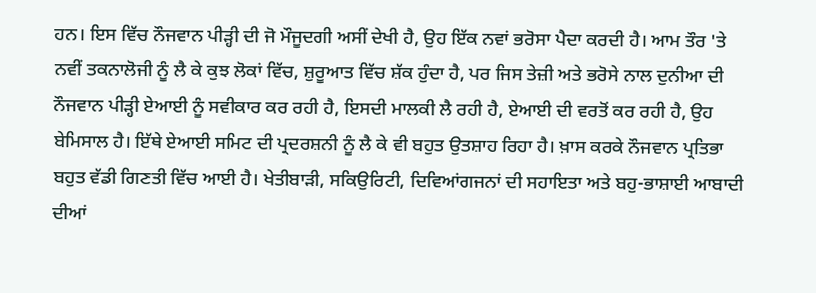ਹਨ। ਇਸ ਵਿੱਚ ਨੌਜਵਾਨ ਪੀੜ੍ਹੀ ਦੀ ਜੋ ਮੌਜੂਦਗੀ ਅਸੀਂ ਦੇਖੀ ਹੈ, ਉਹ ਇੱਕ ਨਵਾਂ ਭਰੋਸਾ ਪੈਦਾ ਕਰਦੀ ਹੈ। ਆਮ ਤੌਰ 'ਤੇ ਨਵੀਂ ਤਕਨਾਲੋਜੀ ਨੂੰ ਲੈ ਕੇ ਕੁਝ ਲੋਕਾਂ ਵਿੱਚ, ਸ਼ੁਰੂਆਤ ਵਿੱਚ ਸ਼ੱਕ ਹੁੰਦਾ ਹੈ, ਪਰ ਜਿਸ ਤੇਜ਼ੀ ਅਤੇ ਭਰੋਸੇ ਨਾਲ ਦੁਨੀਆ ਦੀ ਨੌਜਵਾਨ ਪੀੜ੍ਹੀ ਏਆਈ ਨੂੰ ਸਵੀਕਾਰ ਕਰ ਰਹੀ ਹੈ, ਇਸਦੀ ਮਾਲਕੀ ਲੈ ਰਹੀ ਹੈ, ਏਆਈ ਦੀ ਵਰਤੋਂ ਕਰ ਰਹੀ ਹੈ, ਉਹ ਬੇਮਿਸਾਲ ਹੈ। ਇੱਥੇ ਏਆਈ ਸਮਿਟ ਦੀ ਪ੍ਰਦਰਸ਼ਨੀ ਨੂੰ ਲੈ ਕੇ ਵੀ ਬਹੁਤ ਉਤਸ਼ਾਹ ਰਿਹਾ ਹੈ। ਖ਼ਾਸ ਕਰਕੇ ਨੌਜਵਾਨ ਪ੍ਰਤਿਭਾ ਬਹੁਤ ਵੱਡੀ ਗਿਣਤੀ ਵਿੱਚ ਆਈ ਹੈ। ਖੇਤੀਬਾੜੀ, ਸਕਿਉਰਿਟੀ, ਦਿਵਿਆਂਗਜਨਾਂ ਦੀ ਸਹਾਇਤਾ ਅਤੇ ਬਹੁ-ਭਾਸ਼ਾਈ ਆਬਾਦੀ ਦੀਆਂ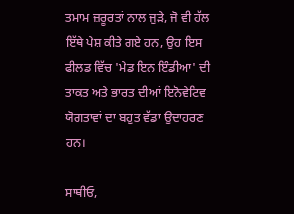ਤਮਾਮ ਜ਼ਰੂਰਤਾਂ ਨਾਲ ਜੁੜੇ, ਜੋ ਵੀ ਹੱਲ ਇੱਥੇ ਪੇਸ਼ ਕੀਤੇ ਗਏ ਹਨ, ਉਹ ਇਸ ਫੀਲਡ ਵਿੱਚ 'ਮੇਡ ਇਨ ਇੰਡੀਆ' ਦੀ ਤਾਕਤ ਅਤੇ ਭਾਰਤ ਦੀਆਂ ਇਨੋਵੇਟਿਵ ਯੋਗਤਾਵਾਂ ਦਾ ਬਹੁਤ ਵੱਡਾ ਉਦਾਹਰਣ ਹਨ।

ਸਾਥੀਓ,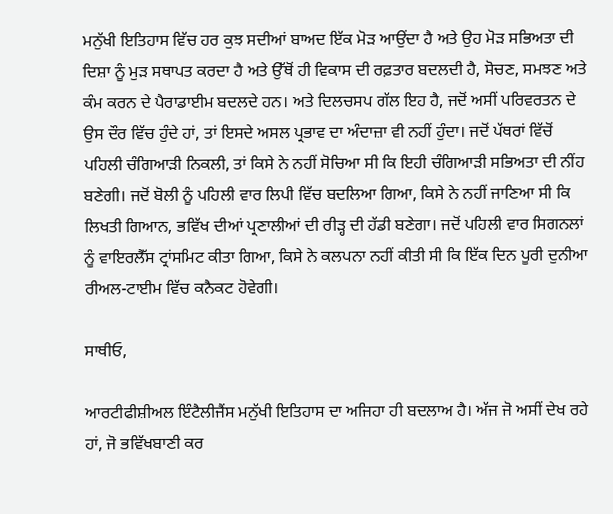ਮਨੁੱਖੀ ਇਤਿਹਾਸ ਵਿੱਚ ਹਰ ਕੁਝ ਸਦੀਆਂ ਬਾਅਦ ਇੱਕ ਮੋੜ ਆਉਂਦਾ ਹੈ ਅਤੇ ਉਹ ਮੋੜ ਸਭਿਅਤਾ ਦੀ ਦਿਸ਼ਾ ਨੂੰ ਮੁੜ ਸਥਾਪਤ ਕਰਦਾ ਹੈ ਅਤੇ ਉੱਥੋਂ ਹੀ ਵਿਕਾਸ ਦੀ ਰਫ਼ਤਾਰ ਬਦਲਦੀ ਹੈ, ਸੋਚਣ, ਸਮਝਣ ਅਤੇ ਕੰਮ ਕਰਨ ਦੇ ਪੈਰਾਡਾਈਮ ਬਦਲਦੇ ਹਨ। ਅਤੇ ਦਿਲਚਸਪ ਗੱਲ ਇਹ ਹੈ, ਜਦੋਂ ਅਸੀਂ ਪਰਿਵਰਤਨ ਦੇ ਉਸ ਦੌਰ ਵਿੱਚ ਹੁੰਦੇ ਹਾਂ, ਤਾਂ ਇਸਦੇ ਅਸਲ ਪ੍ਰਭਾਵ ਦਾ ਅੰਦਾਜ਼ਾ ਵੀ ਨਹੀਂ ਹੁੰਦਾ। ਜਦੋਂ ਪੱਥਰਾਂ ਵਿੱਚੋਂ ਪਹਿਲੀ ਚੰਗਿਆੜੀ ਨਿਕਲੀ, ਤਾਂ ਕਿਸੇ ਨੇ ਨਹੀਂ ਸੋਚਿਆ ਸੀ ਕਿ ਇਹੀ ਚੰਗਿਆੜੀ ਸਭਿਅਤਾ ਦੀ ਨੀਂਹ ਬਣੇਗੀ। ਜਦੋਂ ਬੋਲੀ ਨੂੰ ਪਹਿਲੀ ਵਾਰ ਲਿਪੀ ਵਿੱਚ ਬਦਲਿਆ ਗਿਆ, ਕਿਸੇ ਨੇ ਨਹੀਂ ਜਾਣਿਆ ਸੀ ਕਿ ਲਿਖਤੀ ਗਿਆਨ, ਭਵਿੱਖ ਦੀਆਂ ਪ੍ਰਣਾਲੀਆਂ ਦੀ ਰੀੜ੍ਹ ਦੀ ਹੱਡੀ ਬਣੇਗਾ। ਜਦੋਂ ਪਹਿਲੀ ਵਾਰ ਸਿਗਨਲਾਂ ਨੂੰ ਵਾਇਰਲੈੱਸ ਟ੍ਰਾਂਸਮਿਟ ਕੀਤਾ ਗਿਆ, ਕਿਸੇ ਨੇ ਕਲਪਨਾ ਨਹੀਂ ਕੀਤੀ ਸੀ ਕਿ ਇੱਕ ਦਿਨ ਪੂਰੀ ਦੁਨੀਆ ਰੀਅਲ-ਟਾਈਮ ਵਿੱਚ ਕਨੈਕਟ ਹੋਵੇਗੀ।

ਸਾਥੀਓ,

ਆਰਟੀਫੀਸ਼ੀਅਲ ਇੰਟੈਲੀਜੈਂਸ ਮਨੁੱਖੀ ਇਤਿਹਾਸ ਦਾ ਅਜਿਹਾ ਹੀ ਬਦਲਾਅ ਹੈ। ਅੱਜ ਜੋ ਅਸੀਂ ਦੇਖ ਰਹੇ ਹਾਂ, ਜੋ ਭਵਿੱਖਬਾਣੀ ਕਰ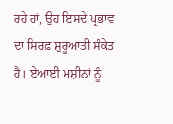ਰਹੇ ਹਾਂ, ਉਹ ਇਸਦੇ ਪ੍ਰਭਾਵ ਦਾ ਸਿਰਫ਼ ਸ਼ੁਰੂਆਤੀ ਸੰਕੇਤ ਹੈ। ਏਆਈ ਮਸ਼ੀਨਾਂ ਨੂੰ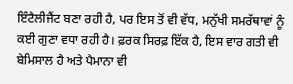ਇੰਟੈਲੀਜੈਂਟ ਬਣਾ ਰਹੀ ਹੈ, ਪਰ ਇਸ ਤੋਂ ਵੀ ਵੱਧ, ਮਨੁੱਖੀ ਸਮਰੱਥਾਵਾਂ ਨੂੰ ਕਈ ਗੁਣਾ ਵਧਾ ਰਹੀ ਹੈ। ਫ਼ਰਕ ਸਿਰਫ਼ ਇੱਕ ਹੈ, ਇਸ ਵਾਰ ਗਤੀ ਵੀ ਬੇਮਿਸਾਲ ਹੈ ਅਤੇ ਪੈਮਾਨਾ ਵੀ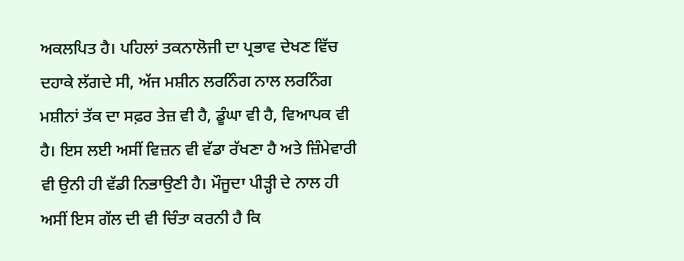ਅਕਲਪਿਤ ਹੈ। ਪਹਿਲਾਂ ਤਕਨਾਲੋਜੀ ਦਾ ਪ੍ਰਭਾਵ ਦੇਖਣ ਵਿੱਚ ਦਹਾਕੇ ਲੱਗਦੇ ਸੀ, ਅੱਜ ਮਸ਼ੀਨ ਲਰਨਿੰਗ ਨਾਲ ਲਰਨਿੰਗ ਮਸ਼ੀਨਾਂ ਤੱਕ ਦਾ ਸਫ਼ਰ ਤੇਜ਼ ਵੀ ਹੈ, ਡੂੰਘਾ ਵੀ ਹੈ, ਵਿਆਪਕ ਵੀ ਹੈ। ਇਸ ਲਈ ਅਸੀਂ ਵਿਜ਼ਨ ਵੀ ਵੱਡਾ ਰੱਖਣਾ ਹੈ ਅਤੇ ਜ਼ਿੰਮੇਵਾਰੀ ਵੀ ਉਨੀ ਹੀ ਵੱਡੀ ਨਿਭਾਉਣੀ ਹੈ। ਮੌਜੂਦਾ ਪੀੜ੍ਹੀ ਦੇ ਨਾਲ ਹੀ ਅਸੀਂ ਇਸ ਗੱਲ ਦੀ ਵੀ ਚਿੰਤਾ ਕਰਨੀ ਹੈ ਕਿ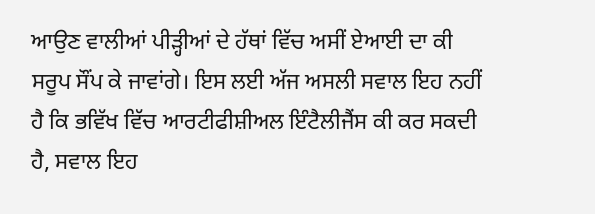ਆਉਣ ਵਾਲੀਆਂ ਪੀੜ੍ਹੀਆਂ ਦੇ ਹੱਥਾਂ ਵਿੱਚ ਅਸੀਂ ਏਆਈ ਦਾ ਕੀ ਸਰੂਪ ਸੌਂਪ ਕੇ ਜਾਵਾਂਗੇ। ਇਸ ਲਈ ਅੱਜ ਅਸਲੀ ਸਵਾਲ ਇਹ ਨਹੀਂ ਹੈ ਕਿ ਭਵਿੱਖ ਵਿੱਚ ਆਰਟੀਫੀਸ਼ੀਅਲ ਇੰਟੈਲੀਜੈਂਸ ਕੀ ਕਰ ਸਕਦੀ ਹੈ, ਸਵਾਲ ਇਹ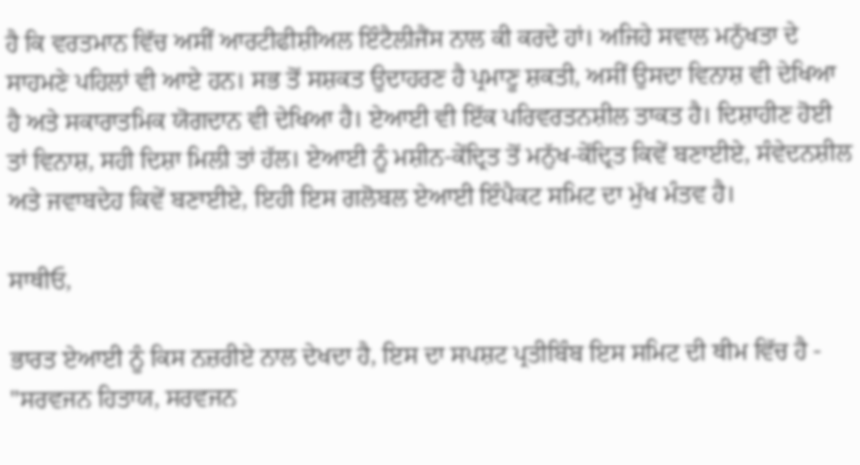ਹੈ ਕਿ ਵਰਤਮਾਨ ਵਿੱਚ ਅਸੀਂ ਆਰਟੀਫੀਸ਼ੀਅਲ ਇੰਟੈਲੀਜੈਂਸ ਨਾਲ ਕੀ ਕਰਦੇ ਹਾਂ। ਅਜਿਹੇ ਸਵਾਲ ਮਨੁੱਖਤਾ ਦੇ ਸਾਹਮਣੇ ਪਹਿਲਾਂ ਵੀ ਆਏ ਹਨ। ਸਭ ਤੋਂ ਸਸ਼ਕਤ ਉਦਾਹਰਣ ਹੈ ਪ੍ਰਮਾਣੂ ਸ਼ਕਤੀ, ਅਸੀਂ ਉਸਦਾ ਵਿਨਾਸ਼ ਵੀ ਦੇਖਿਆ ਹੈ ਅਤੇ ਸਕਾਰਾਤਮਿਕ ਯੋਗਦਾਨ ਵੀ ਦੇਖਿਆ ਹੈ। ਏਆਈ ਵੀ ਇੱਕ ਪਰਿਵਰਤਨਸ਼ੀਲ ਤਾਕਤ ਹੈ। ਦਿਸ਼ਾਹੀਣ ਹੋਈ ਤਾਂ ਵਿਨਾਸ਼, ਸਹੀ ਦਿਸ਼ਾ ਮਿਲੀ ਤਾਂ ਹੱਲ। ਏਆਈ ਨੂੰ ਮਸ਼ੀਨ-ਕੇਂਦ੍ਰਿਤ ਤੋਂ ਮਨੁੱਖ-ਕੇਂਦ੍ਰਿਤ ਕਿਵੇਂ ਬਣਾਈਏ, ਸੰਵੇਦਨਸ਼ੀਲ ਅਤੇ ਜਵਾਬਦੇਹ ਕਿਵੇਂ ਬਣਾਈਏ, ਇਹੀ ਇਸ ਗਲੋਬਲ ਏਆਈ ਇੰਪੈਕਟ ਸਮਿਟ ਦਾ ਮੁੱਖ ਮੰਤਵ ਹੈ।

ਸਾਥੀਓ,

ਭਾਰਤ ਏਆਈ ਨੂੰ ਕਿਸ ਨਜ਼ਰੀਏ ਨਾਲ ਦੇਖਦਾ ਹੈ, ਇਸ ਦਾ ਸਪਸ਼ਟ ਪ੍ਰਤੀਬਿੰਬ ਇਸ ਸਮਿਟ ਦੀ ਥੀਮ ਵਿੱਚ ਹੈ - "ਸਰਵਜਨ ਹਿਤਾਯ, ਸਰਵਜਨ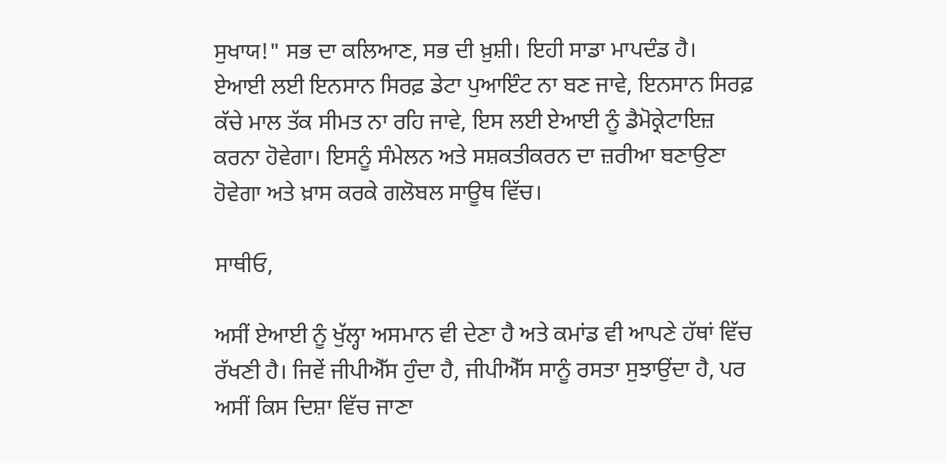ਸੁਖਾਯ!" ਸਭ ਦਾ ਕਲਿਆਣ, ਸਭ ਦੀ ਖ਼ੁਸ਼ੀ। ਇਹੀ ਸਾਡਾ ਮਾਪਦੰਡ ਹੈ। ਏਆਈ ਲਈ ਇਨਸਾਨ ਸਿਰਫ਼ ਡੇਟਾ ਪੁਆਇੰਟ ਨਾ ਬਣ ਜਾਵੇ, ਇਨਸਾਨ ਸਿਰਫ਼ ਕੱਚੇ ਮਾਲ ਤੱਕ ਸੀਮਤ ਨਾ ਰਹਿ ਜਾਵੇ, ਇਸ ਲਈ ਏਆਈ ਨੂੰ ਡੈਮੋਕ੍ਰੇਟਾਇਜ਼ ਕਰਨਾ ਹੋਵੇਗਾ। ਇਸਨੂੰ ਸੰਮੇਲਨ ਅਤੇ ਸਸ਼ਕਤੀਕਰਨ ਦਾ ਜ਼ਰੀਆ ਬਣਾਉਣਾ ਹੋਵੇਗਾ ਅਤੇ ਖ਼ਾਸ ਕਰਕੇ ਗਲੋਬਲ ਸਾਊਥ ਵਿੱਚ।

ਸਾਥੀਓ,

ਅਸੀਂ ਏਆਈ ਨੂੰ ਖੁੱਲ੍ਹਾ ਅਸਮਾਨ ਵੀ ਦੇਣਾ ਹੈ ਅਤੇ ਕਮਾਂਡ ਵੀ ਆਪਣੇ ਹੱਥਾਂ ਵਿੱਚ ਰੱਖਣੀ ਹੈ। ਜਿਵੇਂ ਜੀਪੀਐੱਸ ਹੁੰਦਾ ਹੈ, ਜੀਪੀਐੱਸ ਸਾਨੂੰ ਰਸਤਾ ਸੁਝਾਉਂਦਾ ਹੈ, ਪਰ ਅਸੀਂ ਕਿਸ ਦਿਸ਼ਾ ਵਿੱਚ ਜਾਣਾ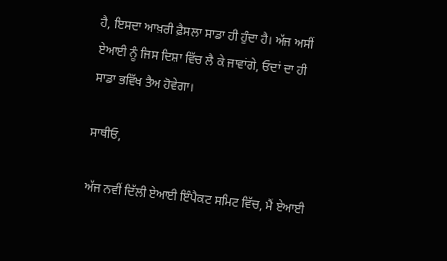ਹੈ, ਇਸਦਾ ਆਖ਼ਰੀ ਫ਼ੈਸਲਾ ਸਾਡਾ ਹੀ ਹੁੰਦਾ ਹੈ। ਅੱਜ ਅਸੀਂ ਏਆਈ ਨੂੰ ਜਿਸ ਦਿਸ਼ਾ ਵਿੱਚ ਲੈ ਕੇ ਜਾਵਾਂਗੇ, ਓਦਾਂ ਦਾ ਹੀ ਸਾਡਾ ਭਵਿੱਖ ਤੈਅ ਹੋਵੇਗਾ।

ਸਾਥੀਓ,

ਅੱਜ ਨਵੀਂ ਦਿੱਲੀ ਏਆਈ ਇੰਪੈਕਟ ਸਮਿਟ ਵਿੱਚ, ਮੈਂ ਏਆਈ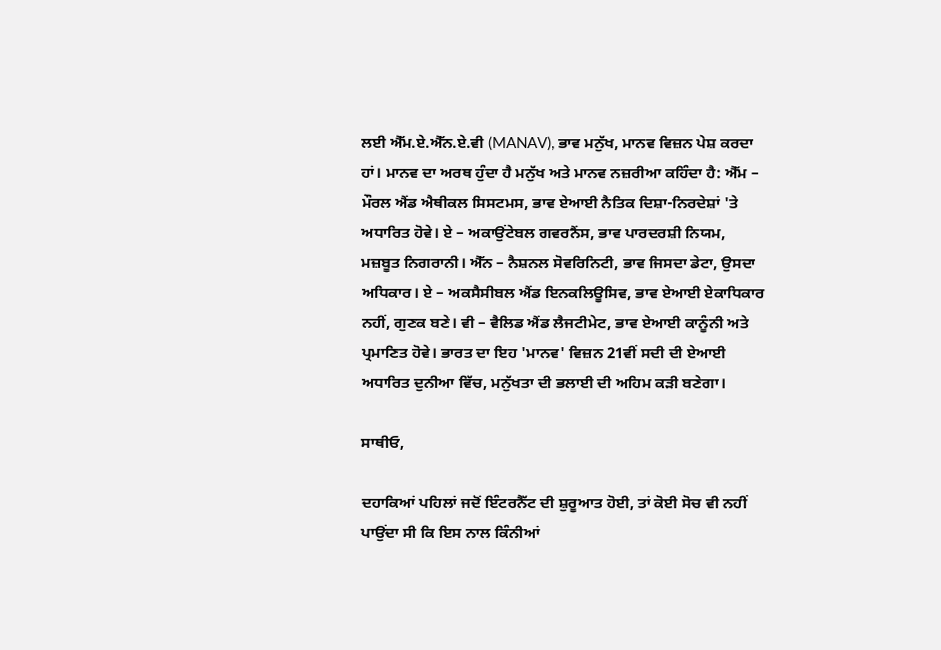ਲਈ ਐੱਮ.ਏ.ਐੱਨ.ਏ.ਵੀ (MANAV), ਭਾਵ ਮਨੁੱਖ, ਮਾਨਵ ਵਿਜ਼ਨ ਪੇਸ਼ ਕਰਦਾ ਹਾਂ। ਮਾਨਵ ਦਾ ਅਰਥ ਹੁੰਦਾ ਹੈ ਮਨੁੱਖ ਅਤੇ ਮਾਨਵ ਨਜ਼ਰੀਆ ਕਹਿੰਦਾ ਹੈ: ਐੱਮ – ਮੌਰਲ ਐਂਡ ਐਥੀਕਲ ਸਿਸਟਮਸ, ਭਾਵ ਏਆਈ ਨੈਤਿਕ ਦਿਸ਼ਾ-ਨਿਰਦੇਸ਼ਾਂ 'ਤੇ ਅਧਾਰਿਤ ਹੋਵੇ। ਏ – ਅਕਾਉਂਟੇਬਲ ਗਵਰਨੈਂਸ, ਭਾਵ ਪਾਰਦਰਸ਼ੀ ਨਿਯਮ, ਮਜ਼ਬੂਤ ਨਿਗਰਾਨੀ। ਐੱਨ – ਨੈਸ਼ਨਲ ਸੋਵਰਿਨਿਟੀ, ਭਾਵ ਜਿਸਦਾ ਡੇਟਾ, ਉਸਦਾ ਅਧਿਕਾਰ। ਏ – ਅਕਸੈਸੀਬਲ ਐਂਡ ਇਨਕਲਿਊਸਿਵ, ਭਾਵ ਏਆਈ ਏਕਾਧਿਕਾਰ ਨਹੀਂ, ਗੁਣਕ ਬਣੇ। ਵੀ – ਵੈਲਿਡ ਐਂਡ ਲੈਜਟੀਮੇਟ, ਭਾਵ ਏਆਈ ਕਾਨੂੰਨੀ ਅਤੇ ਪ੍ਰਮਾਣਿਤ ਹੋਵੇ। ਭਾਰਤ ਦਾ ਇਹ 'ਮਾਨਵ' ਵਿਜ਼ਨ 21ਵੀਂ ਸਦੀ ਦੀ ਏਆਈ ਅਧਾਰਿਤ ਦੁਨੀਆ ਵਿੱਚ, ਮਨੁੱਖਤਾ ਦੀ ਭਲਾਈ ਦੀ ਅਹਿਮ ਕੜੀ ਬਣੇਗਾ।

ਸਾਥੀਓ,

ਦਹਾਕਿਆਂ ਪਹਿਲਾਂ ਜਦੋਂ ਇੰਟਰਨੈੱਟ ਦੀ ਸ਼ੁਰੂਆਤ ਹੋਈ, ਤਾਂ ਕੋਈ ਸੋਚ ਵੀ ਨਹੀਂ ਪਾਉਂਦਾ ਸੀ ਕਿ ਇਸ ਨਾਲ ਕਿੰਨੀਆਂ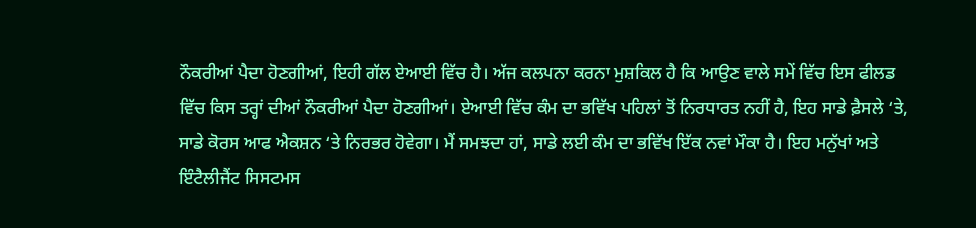ਨੌਕਰੀਆਂ ਪੈਦਾ ਹੋਣਗੀਆਂ, ਇਹੀ ਗੱਲ ਏਆਈ ਵਿੱਚ ਹੈ। ਅੱਜ ਕਲਪਨਾ ਕਰਨਾ ਮੁਸ਼ਕਿਲ ਹੈ ਕਿ ਆਉਣ ਵਾਲੇ ਸਮੇਂ ਵਿੱਚ ਇਸ ਫੀਲਡ ਵਿੱਚ ਕਿਸ ਤਰ੍ਹਾਂ ਦੀਆਂ ਨੌਕਰੀਆਂ ਪੈਦਾ ਹੋਣਗੀਆਂ। ਏਆਈ ਵਿੱਚ ਕੰਮ ਦਾ ਭਵਿੱਖ ਪਹਿਲਾਂ ਤੋਂ ਨਿਰਧਾਰਤ ਨਹੀਂ ਹੈ, ਇਹ ਸਾਡੇ ਫ਼ੈਸਲੇ ‘ਤੇ, ਸਾਡੇ ਕੋਰਸ ਆਫ ਐਕਸ਼ਨ ‘ਤੇ ਨਿਰਭਰ ਹੋਵੇਗਾ। ਮੈਂ ਸਮਝਦਾ ਹਾਂ, ਸਾਡੇ ਲਈ ਕੰਮ ਦਾ ਭਵਿੱਖ ਇੱਕ ਨਵਾਂ ਮੌਕਾ ਹੈ। ਇਹ ਮਨੁੱਖਾਂ ਅਤੇ ਇੰਟੈਲੀਜੈਂਟ ਸਿਸਟਮਸ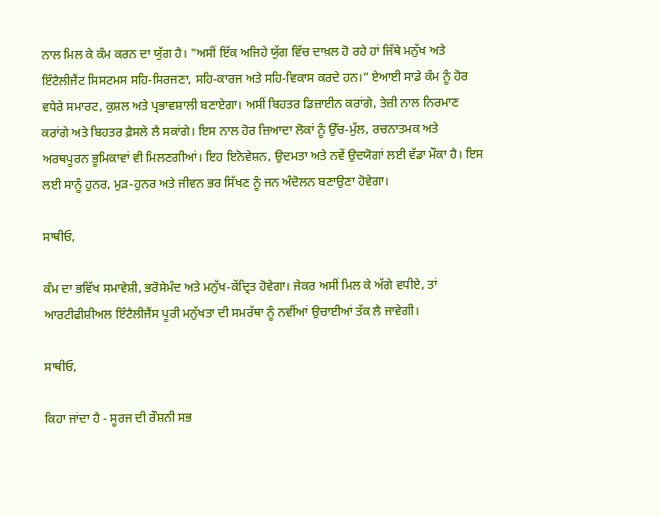ਨਾਲ ਮਿਲ ਕੇ ਕੰਮ ਕਰਨ ਦਾ ਯੁੱਗ ਹੈ। "ਅਸੀਂ ਇੱਕ ਅਜਿਹੇ ਯੁੱਗ ਵਿੱਚ ਦਾਖ਼ਲ ਹੋ ਰਹੇ ਹਾਂ ਜਿੱਥੇ ਮਨੁੱਖ ਅਤੇ ਇੰਟੈਲੀਜੈਂਟ ਸਿਸਟਮਸ ਸਹਿ-ਸਿਰਜਣਾ, ਸਹਿ-ਕਾਰਜ ਅਤੇ ਸਹਿ-ਵਿਕਾਸ ਕਰਦੇ ਹਨ।” ਏਆਈ ਸਾਡੇ ਕੰਮ ਨੂੰ ਹੋਰ ਵਧੇਰੇ ਸਮਾਰਟ, ਕੁਸ਼ਲ ਅਤੇ ਪ੍ਰਭਾਵਸ਼ਾਲੀ ਬਣਾਏਗਾ। ਅਸੀਂ ਬਿਹਤਰ ਡਿਜ਼ਾਈਨ ਕਰਾਂਗੇ, ਤੇਜ਼ੀ ਨਾਲ ਨਿਰਮਾਣ ਕਰਾਂਗੇ ਅਤੇ ਬਿਹਤਰ ਫ਼ੈਸਲੇ ਲੈ ਸਕਾਂਗੇ। ਇਸ ਨਾਲ ਹੋਰ ਜ਼ਿਆਦਾ ਲੋਕਾਂ ਨੂੰ ਉੱਚ-ਮੁੱਲ, ਰਚਨਾਤਮਕ ਅਤੇ ਅਰਥਪੂਰਨ ਭੂਮਿਕਾਵਾਂ ਵੀ ਮਿਲਣਗੀਆਂ। ਇਹ ਇਨੋਵੇਸ਼ਨ, ਉਦਮਤਾ ਅਤੇ ਨਵੇਂ ਉਦਯੋਗਾਂ ਲਈ ਵੱਡਾ ਮੌਕਾ ਹੈ। ਇਸ ਲਈ ਸਾਨੂੰ ਹੁਨਰ, ਮੁੜ-ਹੁਨਰ ਅਤੇ ਜੀਵਨ ਭਰ ਸਿੱਖਣ ਨੂੰ ਜਨ ਅੰਦੋਲਨ ਬਣਾਉਣਾ ਹੋਵੇਗਾ।

ਸਾਥੀਓ,

ਕੰਮ ਦਾ ਭਵਿੱਖ ਸਮਾਵੇਸ਼ੀ, ਭਰੋਸੇਮੰਦ ਅਤੇ ਮਨੁੱਖ-ਕੇਂਦ੍ਰਿਤ ਹੋਵੇਗਾ। ਜੇਕਰ ਅਸੀਂ ਮਿਲ ਕੇ ਅੱਗੇ ਵਧੀਏ, ਤਾਂ ਆਰਟੀਫੀਸ਼ੀਅਲ ਇੰਟੈਲੀਜੈਂਸ ਪੂਰੀ ਮਨੁੱਖਤਾ ਦੀ ਸਮਰੱਥਾ ਨੂੰ ਨਵੀਂਆਂ ਉਚਾਈਆਂ ਤੱਕ ਲੈ ਜਾਵੇਗੀ।

ਸਾਥੀਓ,

ਕਿਹਾ ਜਾਂਦਾ ਹੈ - ਸੂਰਜ ਦੀ ਰੌਸ਼ਨੀ ਸਭ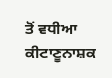ਤੋਂ ਵਧੀਆ ਕੀਟਾਣੂਨਾਸ਼ਕ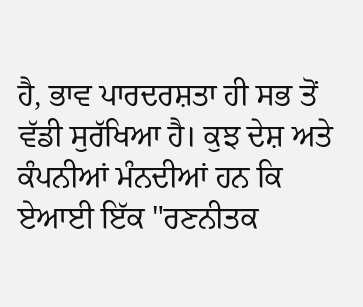ਹੈ, ਭਾਵ ਪਾਰਦਰਸ਼ਤਾ ਹੀ ਸਭ ਤੋਂ ਵੱਡੀ ਸੁਰੱਖਿਆ ਹੈ। ਕੁਝ ਦੇਸ਼ ਅਤੇ ਕੰਪਨੀਆਂ ਮੰਨਦੀਆਂ ਹਨ ਕਿ ਏਆਈ ਇੱਕ "ਰਣਨੀਤਕ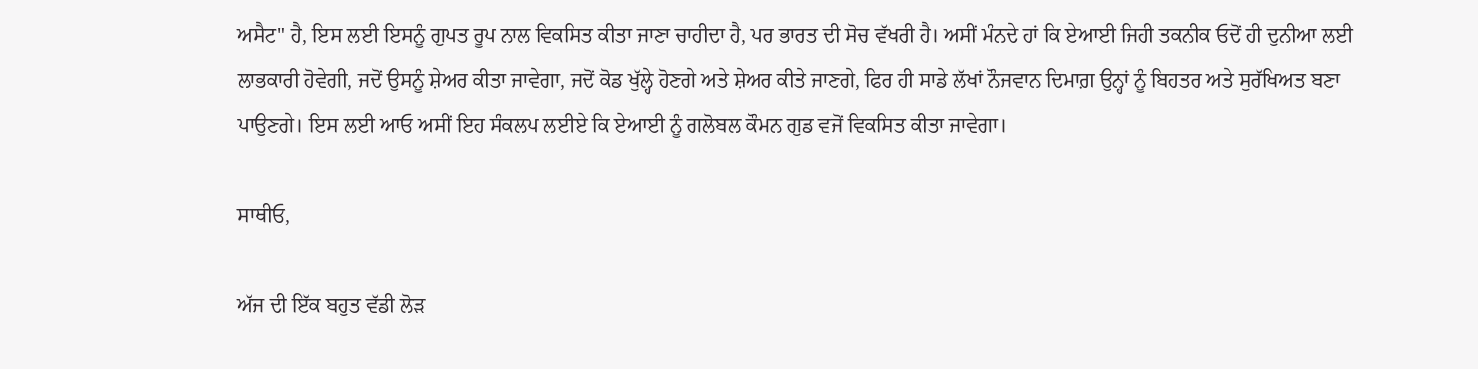ਅਸੈਟ" ਹੈ, ਇਸ ਲਈ ਇਸਨੂੰ ਗੁਪਤ ਰੂਪ ਨਾਲ ਵਿਕਸਿਤ ਕੀਤਾ ਜਾਣਾ ਚਾਹੀਦਾ ਹੈ, ਪਰ ਭਾਰਤ ਦੀ ਸੋਚ ਵੱਖਰੀ ਹੈ। ਅਸੀਂ ਮੰਨਦੇ ਹਾਂ ਕਿ ਏਆਈ ਜਿਹੀ ਤਕਨੀਕ ਓਦੋਂ ਹੀ ਦੁਨੀਆ ਲਈ ਲਾਭਕਾਰੀ ਹੋਵੇਗੀ, ਜਦੋਂ ਉਸਨੂੰ ਸ਼ੇਅਰ ਕੀਤਾ ਜਾਵੇਗਾ, ਜਦੋਂ ਕੋਡ ਖੁੱਲ੍ਹੇ ਹੋਣਗੇ ਅਤੇ ਸ਼ੇਅਰ ਕੀਤੇ ਜਾਣਗੇ, ਫਿਰ ਹੀ ਸਾਡੇ ਲੱਖਾਂ ਨੌਜਵਾਨ ਦਿਮਾਗ਼ ਉਨ੍ਹਾਂ ਨੂੰ ਬਿਹਤਰ ਅਤੇ ਸੁਰੱਖਿਅਤ ਬਣਾ ਪਾਉਣਗੇ। ਇਸ ਲਈ ਆਓ ਅਸੀਂ ਇਹ ਸੰਕਲਪ ਲਈਏ ਕਿ ਏਆਈ ਨੂੰ ਗਲੋਬਲ ਕੌਮਨ ਗੁਡ ਵਜੋਂ ਵਿਕਸਿਤ ਕੀਤਾ ਜਾਵੇਗਾ।

ਸਾਥੀਓ,

ਅੱਜ ਦੀ ਇੱਕ ਬਹੁਤ ਵੱਡੀ ਲੋੜ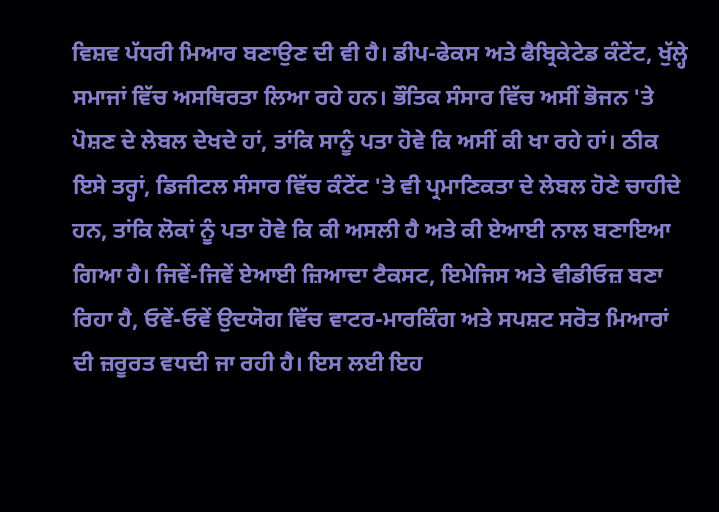ਵਿਸ਼ਵ ਪੱਧਰੀ ਮਿਆਰ ਬਣਾਉਣ ਦੀ ਵੀ ਹੈ। ਡੀਪ-ਫੇਕਸ ਅਤੇ ਫੈਬ੍ਰਿਕੇਟੇਡ ਕੰਟੇਂਟ, ਖੁੱਲ੍ਹੇ ਸਮਾਜਾਂ ਵਿੱਚ ਅਸਥਿਰਤਾ ਲਿਆ ਰਹੇ ਹਨ। ਭੌਤਿਕ ਸੰਸਾਰ ਵਿੱਚ ਅਸੀਂ ਭੋਜਨ 'ਤੇ ਪੋਸ਼ਣ ਦੇ ਲੇਬਲ ਦੇਖਦੇ ਹਾਂ, ਤਾਂਕਿ ਸਾਨੂੰ ਪਤਾ ਹੋਵੇ ਕਿ ਅਸੀਂ ਕੀ ਖਾ ਰਹੇ ਹਾਂ। ਠੀਕ ਇਸੇ ਤਰ੍ਹਾਂ, ਡਿਜੀਟਲ ਸੰਸਾਰ ਵਿੱਚ ਕੰਟੇਂਟ 'ਤੇ ਵੀ ਪ੍ਰਮਾਣਿਕਤਾ ਦੇ ਲੇਬਲ ਹੋਣੇ ਚਾਹੀਦੇ ਹਨ, ਤਾਂਕਿ ਲੋਕਾਂ ਨੂੰ ਪਤਾ ਹੋਵੇ ਕਿ ਕੀ ਅਸਲੀ ਹੈ ਅਤੇ ਕੀ ਏਆਈ ਨਾਲ ਬਣਾਇਆ ਗਿਆ ਹੈ। ਜਿਵੇਂ-ਜਿਵੇਂ ਏਆਈ ਜ਼ਿਆਦਾ ਟੈਕਸਟ, ਇਮੇਜਿਸ ਅਤੇ ਵੀਡੀਓਜ਼ ਬਣਾ ਰਿਹਾ ਹੈ, ਓਵੇਂ-ਓਵੇਂ ਉਦਯੋਗ ਵਿੱਚ ਵਾਟਰ-ਮਾਰਕਿੰਗ ਅਤੇ ਸਪਸ਼ਟ ਸਰੋਤ ਮਿਆਰਾਂ ਦੀ ਜ਼ਰੂਰਤ ਵਧਦੀ ਜਾ ਰਹੀ ਹੈ। ਇਸ ਲਈ ਇਹ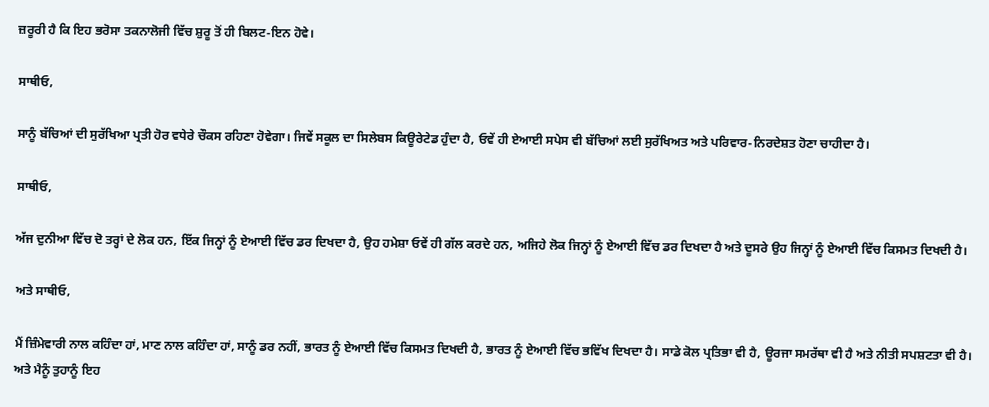ਜ਼ਰੂਰੀ ਹੈ ਕਿ ਇਹ ਭਰੋਸਾ ਤਕਨਾਲੋਜੀ ਵਿੱਚ ਸ਼ੁਰੂ ਤੋਂ ਹੀ ਬਿਲਟ-ਇਨ ਹੋਵੇ।

ਸਾਥੀਓ,

ਸਾਨੂੰ ਬੱਚਿਆਂ ਦੀ ਸੁਰੱਖਿਆ ਪ੍ਰਤੀ ਹੋਰ ਵਧੇਰੇ ਚੌਕਸ ਰਹਿਣਾ ਹੋਵੇਗਾ। ਜਿਵੇਂ ਸਕੂਲ ਦਾ ਸਿਲੇਬਸ ਕਿਊਰੇਟੇਡ ਹੁੰਦਾ ਹੈ, ਓਵੇਂ ਹੀ ਏਆਈ ਸਪੇਸ ਵੀ ਬੱਚਿਆਂ ਲਈ ਸੁਰੱਖਿਅਤ ਅਤੇ ਪਰਿਵਾਰ-ਨਿਰਦੇਸ਼ਤ ਹੋਣਾ ਚਾਹੀਦਾ ਹੈ।

ਸਾਥੀਓ,

ਅੱਜ ਦੁਨੀਆ ਵਿੱਚ ਦੋ ਤਰ੍ਹਾਂ ਦੇ ਲੋਕ ਹਨ, ਇੱਕ ਜਿਨ੍ਹਾਂ ਨੂੰ ਏਆਈ ਵਿੱਚ ਡਰ ਦਿਖਦਾ ਹੈ, ਉਹ ਹਮੇਸ਼ਾ ਓਵੇਂ ਹੀ ਗੱਲ ਕਰਦੇ ਹਨ, ਅਜਿਹੇ ਲੋਕ ਜਿਨ੍ਹਾਂ ਨੂੰ ਏਆਈ ਵਿੱਚ ਡਰ ਦਿਖਦਾ ਹੈ ਅਤੇ ਦੂਸਰੇ ਉਹ ਜਿਨ੍ਹਾਂ ਨੂੰ ਏਆਈ ਵਿੱਚ ਕਿਸਮਤ ਦਿਖਦੀ ਹੈ।

ਅਤੇ ਸਾਥੀਓ,

ਮੈਂ ਜ਼ਿੰਮੇਵਾਰੀ ਨਾਲ ਕਹਿੰਦਾ ਹਾਂ, ਮਾਣ ਨਾਲ ਕਹਿੰਦਾ ਹਾਂ, ਸਾਨੂੰ ਡਰ ਨਹੀਂ, ਭਾਰਤ ਨੂੰ ਏਆਈ ਵਿੱਚ ਕਿਸਮਤ ਦਿਖਦੀ ਹੈ, ਭਾਰਤ ਨੂੰ ਏਆਈ ਵਿੱਚ ਭਵਿੱਖ ਦਿਖਦਾ ਹੈ। ਸਾਡੇ ਕੋਲ ਪ੍ਰਤਿਭਾ ਵੀ ਹੈ, ਊਰਜਾ ਸਮਰੱਥਾ ਵੀ ਹੈ ਅਤੇ ਨੀਤੀ ਸਪਸ਼ਟਤਾ ਵੀ ਹੈ। ਅਤੇ ਮੈਨੂੰ ਤੁਹਾਨੂੰ ਇਹ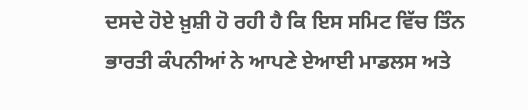ਦਸਦੇ ਹੋਏ ਖ਼ੁਸ਼ੀ ਹੋ ਰਹੀ ਹੈ ਕਿ ਇਸ ਸਮਿਟ ਵਿੱਚ ਤਿੰਨ ਭਾਰਤੀ ਕੰਪਨੀਆਂ ਨੇ ਆਪਣੇ ਏਆਈ ਮਾਡਲਸ ਅਤੇ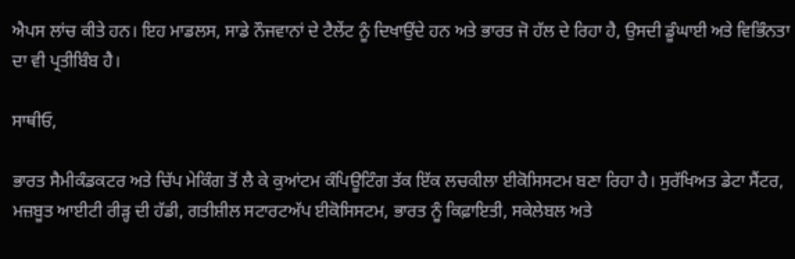ਐਪਸ ਲਾਂਚ ਕੀਤੇ ਹਨ। ਇਹ ਮਾਡਲਸ, ਸਾਡੇ ਨੌਜਵਾਨਾਂ ਦੇ ਟੈਲੇਂਟ ਨੂੰ ਦਿਖਾਉਂਦੇ ਹਨ ਅਤੇ ਭਾਰਤ ਜੋ ਹੱਲ ਦੇ ਰਿਹਾ ਹੈ, ਉਸਦੀ ਡੂੰਘਾਈ ਅਤੇ ਵਿਭਿੰਨਤਾ ਦਾ ਵੀ ਪ੍ਰਤੀਬਿੰਬ ਹੈ।

ਸਾਥੀਓ,

ਭਾਰਤ ਸੈਮੀਕੰਡਕਟਰ ਅਤੇ ਚਿੱਪ ਮੇਕਿੰਗ ਤੋਂ ਲੈ ਕੇ ਕੁਆਂਟਮ ਕੰਪਿਊਟਿੰਗ ਤੱਕ ਇੱਕ ਲਚਕੀਲਾ ਈਕੋਸਿਸਟਮ ਬਣਾ ਰਿਹਾ ਹੈ। ਸੁਰੱਖਿਅਤ ਡੇਟਾ ਸੈਂਟਰ, ਮਜ਼ਬੂਤ ਆਈਟੀ ਰੀੜ੍ਹ ਦੀ ਹੱਡੀ, ਗਤੀਸ਼ੀਲ ਸਟਾਰਟਅੱਪ ਈਕੋਸਿਸਟਮ, ਭਾਰਤ ਨੂੰ ਕਿਫ਼ਾਇਤੀ, ਸਕੇਲੇਬਲ ਅਤੇ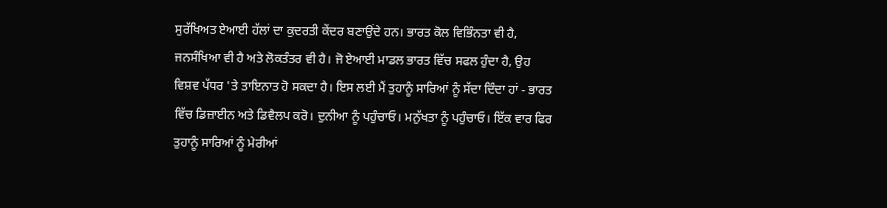ਸੁਰੱਖਿਅਤ ਏਆਈ ਹੱਲਾਂ ਦਾ ਕੁਦਰਤੀ ਕੇਂਦਰ ਬਣਾਉਂਦੇ ਹਨ। ਭਾਰਤ ਕੋਲ ਵਿਭਿੰਨਤਾ ਵੀ ਹੈ, ਜਨਸੰਖਿਆ ਵੀ ਹੈ ਅਤੇ ਲੋਕਤੰਤਰ ਵੀ ਹੈ। ਜੋ ਏਆਈ ਮਾਡਲ ਭਾਰਤ ਵਿੱਚ ਸਫਲ ਹੁੰਦਾ ਹੈ, ਉਹ ਵਿਸ਼ਵ ਪੱਧਰ 'ਤੇ ਤਾਇਨਾਤ ਹੋ ਸਕਦਾ ਹੈ। ਇਸ ਲਈ ਮੈਂ ਤੁਹਾਨੂੰ ਸਾਰਿਆਂ ਨੂੰ ਸੱਦਾ ਦਿੰਦਾ ਹਾਂ - ਭਾਰਤ ਵਿੱਚ ਡਿਜ਼ਾਈਨ ਅਤੇ ਡਿਵੈਲਪ ਕਰੋ। ਦੁਨੀਆ ਨੂੰ ਪਹੁੰਚਾਓ। ਮਨੁੱਖਤਾ ਨੂੰ ਪਹੁੰਚਾਓ। ਇੱਕ ਵਾਰ ਫਿਰ ਤੁਹਾਨੂੰ ਸਾਰਿਆਂ ਨੂੰ ਮੇਰੀਆਂ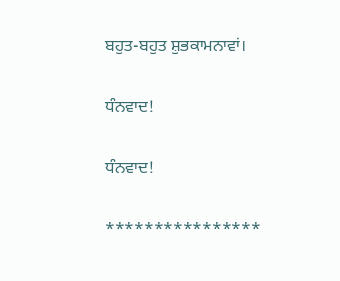ਬਹੁਤ-ਬਹੁਤ ਸ਼ੁਭਕਾਮਨਾਵਾਂ।

ਧੰਨਵਾਦ!

ਧੰਨਵਾਦ!

****************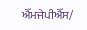ਐੱਮਜੇਪੀਐੱਸ/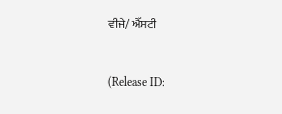ਵੀਜੇ/ ਐੱਸਟੀ


(Release ID: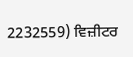2232559) ਵਿਜ਼ੀਟਰ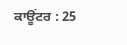ਕਾਊਂਟਰ : 25